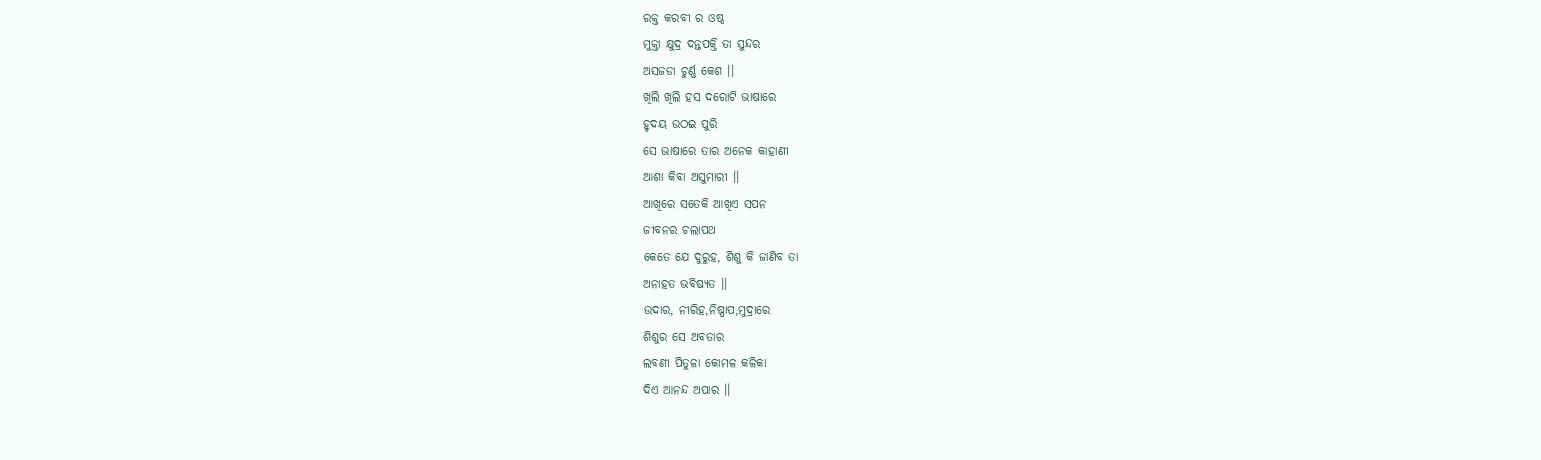ରକ୍ତ କରବୀ ର ଓଷ୍ଠ
ମୁକ୍ତା କ୍ଷୁଦ୍ର ଦନ୍ତପକ୍ତି ତା ସୁନ୍ଦର
ଅସଜଡା ଚୁର୍ଣ୍ଣ କେଶ ।।
ଖିଲି ଖିଲି ହସ ଦରୋଟି ଭାଷାରେ
ହୃଦୟ ଉଠଇ ପୁରି
ସେ ଭାଷାରେ ତାର ଅନେକ କାହାଣୀ
ଆଶା କିବା ଅସୁମାରୀ ।।
ଆଖିରେ ସତେକି ଆଖିଏ ସପନ
ଜୀବନର ଚଲାପଥ
କେତେ ଯେ ଦୁରୁହ, ଶିଶୁ କି ଜାଣିବ ତା
ଅନାହତ ଭବିଷ୍ୟତ ।।
ଉଦାର, ନୀରିହ,ନିଷ୍ପାପ,ମୁଦ୍ରାରେ
ଶିଶୁର ସେ ଅବତାର
ଲବଣୀ ପିତୁଳା କୋମଳ କଳିକା
ଦିଏ ଆନନ୍ଦ ଅପାର ।।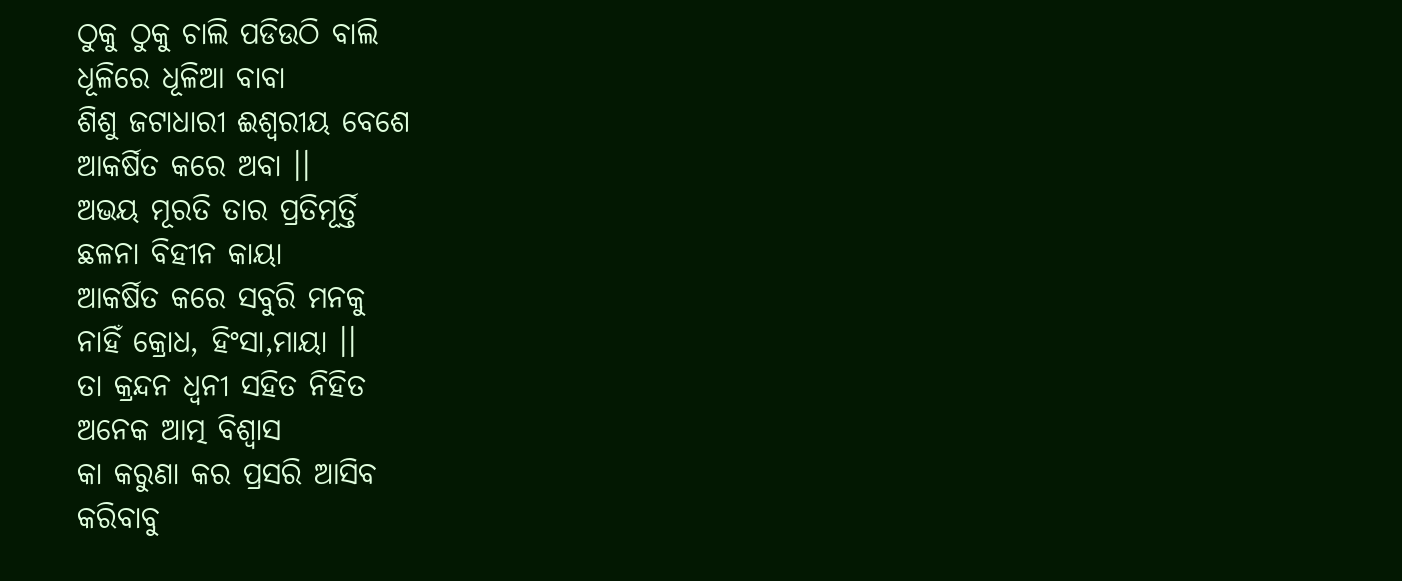ଠୁକୁ ଠୁକୁ ଚାଲି ପଡିଉଠି ବାଲି
ଧୂଳିରେ ଧୂଳିଆ ବାବା
ଶିଶୁ ଜଟାଧାରୀ ଈଶ୍ଵରୀୟ ବେଶେ
ଆକର୍ଷିତ କରେ ଅବା ।।
ଅଭୟ ମୂରତି ତାର ପ୍ରତିମୂର୍ତ୍ତି
ଛଳନା ବିହୀନ କାୟା
ଆକର୍ଷିତ କରେ ସବୁରି ମନକୁ
ନାହିଁ କ୍ରୋଧ, ହିଂସା,ମାୟା ।।
ତା କ୍ରନ୍ଦନ ଧ୍ଵନୀ ସହିତ ନିହିତ
ଅନେକ ଆତ୍ମ ବିଶ୍ଵାସ
କା କରୁଣା କର ପ୍ରସରି ଆସିବ
କରିବାବୁ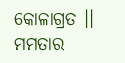କୋଳାଗ୍ରତ ।।
ମମତାର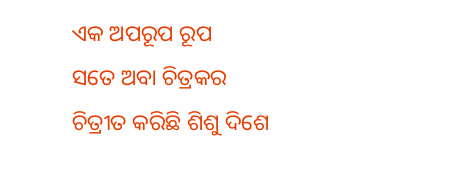ଏକ ଅପରୂପ ରୂପ
ସତେ ଅବା ଚିତ୍ରକର
ଚିତ୍ରୀତ କରିଛି ଶିଶୁ ଦିଶେ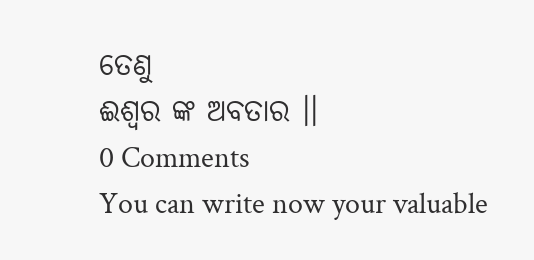ତେଣୁ
ଈଶ୍ଵର ଙ୍କ ଅବତାର ।।
0 Comments
You can write now your valuable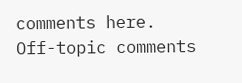comments here. Off-topic comments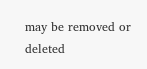may be removed or deleted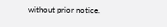without prior notice.